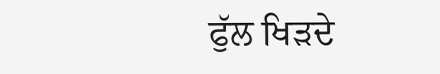ਫੁੱਲ ਖਿੜਦੇ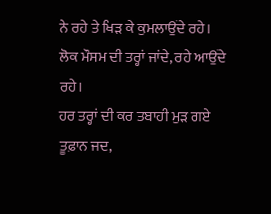ਨੇ ਰਹੇ ਤੇ ਖਿੜ ਕੇ ਕੁਮਲਾਉਂਦੇ ਰਹੇ।
ਲੋਕ ਮੌਸਮ ਦੀ ਤਰ੍ਹਾਂ ਜਾਂਦੇ, ਰਹੇ ਆਉਂਦੇ ਰਹੇ।
ਹਰ ਤਰ੍ਹਾਂ ਦੀ ਕਰ ਤਬਾਹੀ ਮੁੜ ਗਏ ਤੂਫ਼ਾਨ ਜਦ,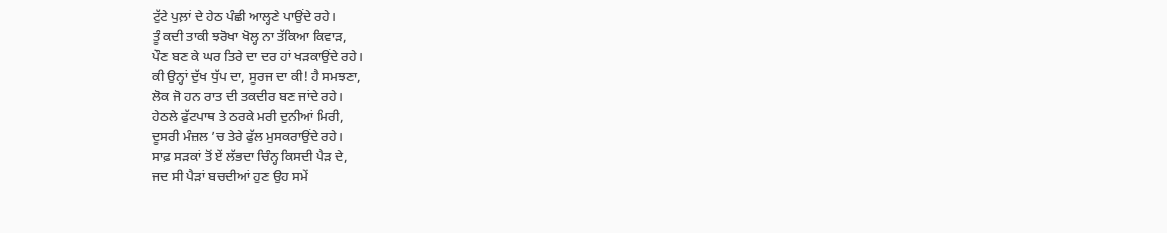ਟੁੱਟੇ ਪੁਲ਼ਾਂ ਦੇ ਹੇਠ ਪੰਛੀ ਆਲ੍ਹਣੇ ਪਾਉਂਦੇ ਰਹੇ।
ਤੂੰ ਕਦੀ ਤਾਕੀ ਝਰੋਖਾ ਖੋਲ੍ਹ ਨਾ ਤੱਕਿਆ ਕਿਵਾੜ,
ਪੌਣ ਬਣ ਕੇ ਘਰ ਤਿਰੇ ਦਾ ਦਰ ਹਾਂ ਖੜਕਾਉਂਦੇ ਰਹੇ।
ਕੀ ਉਨ੍ਹਾਂ ਦੁੱਖ ਧੁੱਪ ਦਾ, ਸੂਰਜ ਦਾ ਕੀ! ਹੈ ਸਮਝਣਾ,
ਲੋਕ ਜੋ ਹਨ ਰਾਤ ਦੀ ਤਕਦੀਰ ਬਣ ਜਾਂਦੇ ਰਹੇ।
ਹੇਠਲੇ ਫੁੱਟਪਾਥ ਤੇ ਠਰਕੇ ਮਰੀ ਦੁਨੀਆਂ ਮਿਰੀ,
ਦੂਸਰੀ ਮੰਜ਼ਲ ’ਚ ਤੇਰੇ ਫੁੱਲ ਮੁਸਕਰਾਉਂਦੇ ਰਹੇ।
ਸਾਫ਼ ਸੜਕਾਂ ਤੋਂ ਏਂ ਲੱਭਦਾ ਚਿੰਨ੍ਹ ਕਿਸਦੀ ਪੈੜ ਦੇ,
ਜਦ ਸੀ ਪੈੜਾਂ ਬਚਦੀਆਂ ਹੁਣ ਉਹ ਸਮੇਂ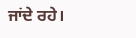ਜਾਂਦੇ ਰਹੇ।